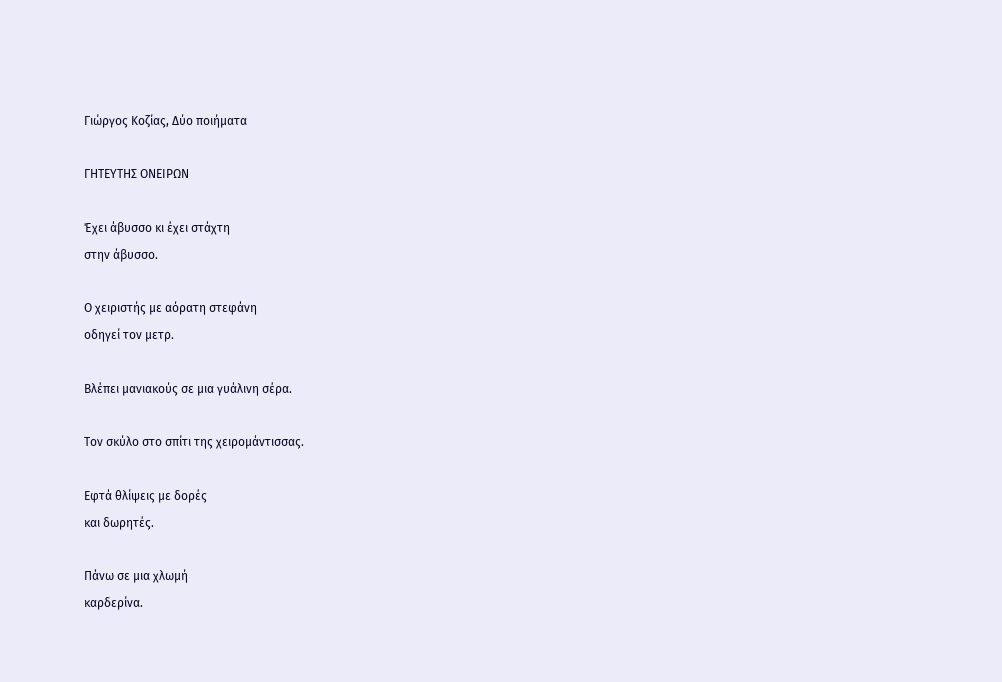Γιώργος Κοζίας, Δύο ποιήματα

ΓΗΤΕΥΤΗΣ ΟΝΕΙΡΩΝ

Έχει άβυσσο κι έχει στάχτη
στην άβυσσο.

Ο χειριστής με αόρατη στεφάνη
οδηγεί τον μετρ.

Βλέπει μανιακούς σε μια γυάλινη σέρα.

Τον σκύλο στο σπίτι της χειρομάντισσας.

Εφτά θλίψεις με δορές
και δωρητές.

Πάνω σε μια χλωμή
καρδερίνα.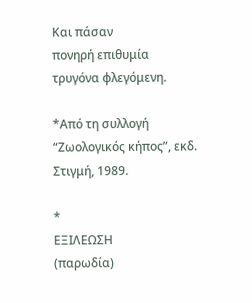Και πάσαν
πονηρή επιθυμία
τρυγόνα φλεγόμενη.

*Από τη συλλογή “Ζωολογικός κήπος”, εκδ. Στιγμή, 1989.

*
ΕΞΙΛΕΩΣΗ
(παρωδία)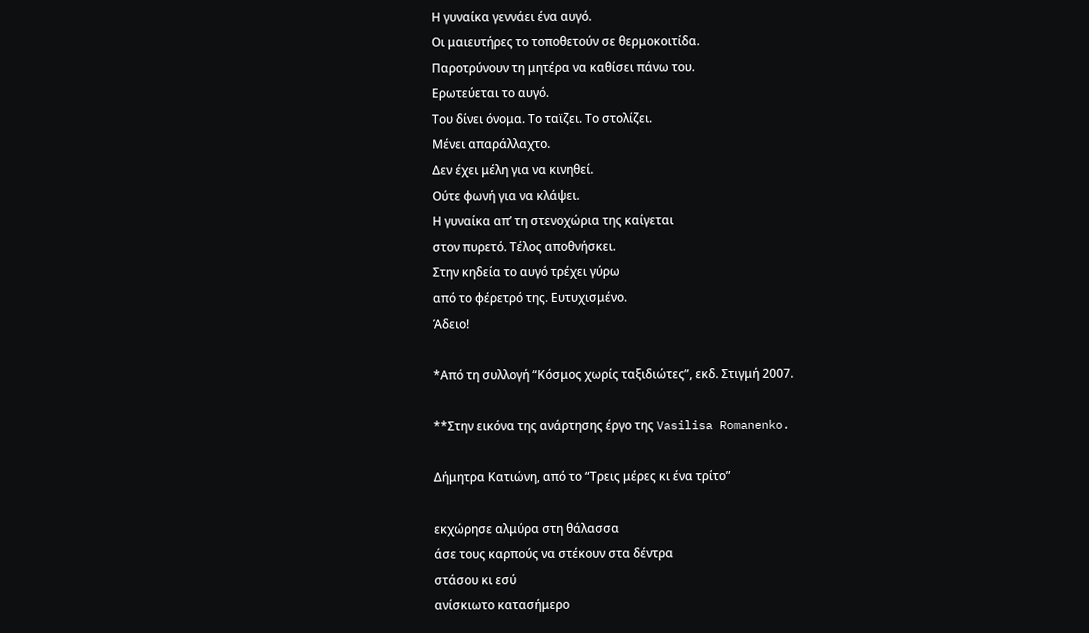Η γυναίκα γεννάει ένα αυγό.
Οι μαιευτήρες το τοποθετούν σε θερμοκοιτίδα.
Παροτρύνουν τη μητέρα να καθίσει πάνω του.
Ερωτεύεται το αυγό.
Του δίνει όνομα. Το ταϊζει. Το στολίζει.
Μένει απαράλλαχτο.
Δεν έχει μέλη για να κινηθεί.
Ούτε φωνή για να κλάψει.
Η γυναίκα απ’ τη στενοχώρια της καίγεται
στον πυρετό. Τέλος αποθνήσκει.
Στην κηδεία το αυγό τρέχει γύρω
από το φέρετρό της. Ευτυχισμένο.
Άδειο!

*Από τη συλλογή “Κόσμος χωρίς ταξιδιώτες”, εκδ. Στιγμή 2007.

**Στην εικόνα της ανάρτησης έργο της Vasilisa Romanenko.

Δήμητρα Κατιώνη, από το “Τρεις μέρες κι ένα τρίτο”

εκχώρησε αλμύρα στη θάλασσα
άσε τους καρπούς να στέκουν στα δέντρα
στάσου κι εσύ
ανίσκιωτο κατασήμερο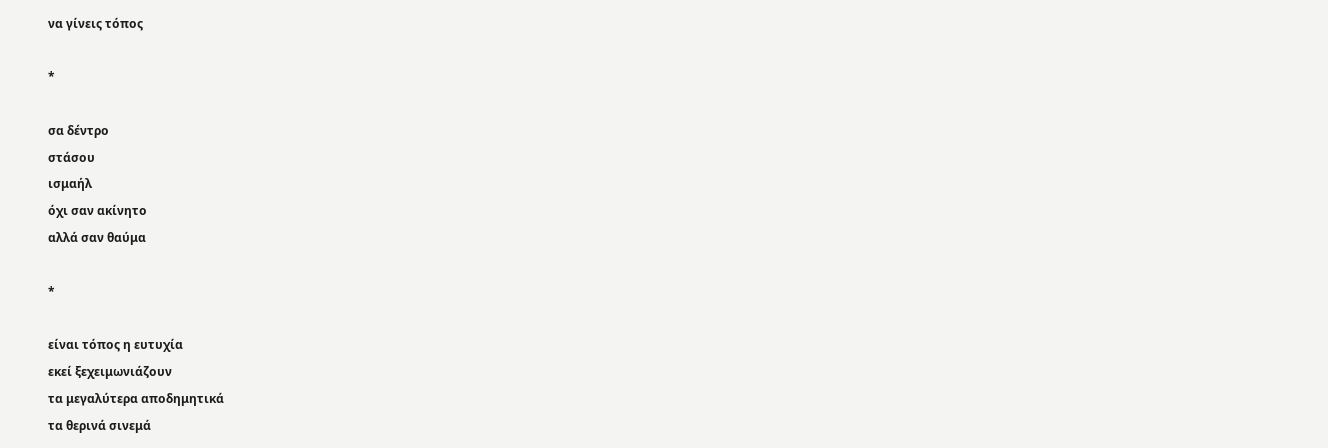να γίνεις τόπος

*

σα δέντρο
στάσου
ισμαήλ
όχι σαν ακίνητο
αλλά σαν θαύμα

*

είναι τόπος η ευτυχία
εκεί ξεχειμωνιάζουν
τα μεγαλύτερα αποδημητικά
τα θερινά σινεμά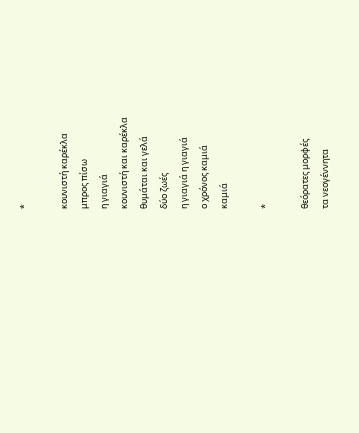*

κουνιστή καρέκλα
μπρος πίσω
η γιαγιά
κουνιστή και καρέκλα
θυμάται και γελά
δύο ζωές
η γιαγιά η γιαγιά
ο χρόνος καμιά
καμιά

*

θεόρατες μορφές
τα νεογέννητα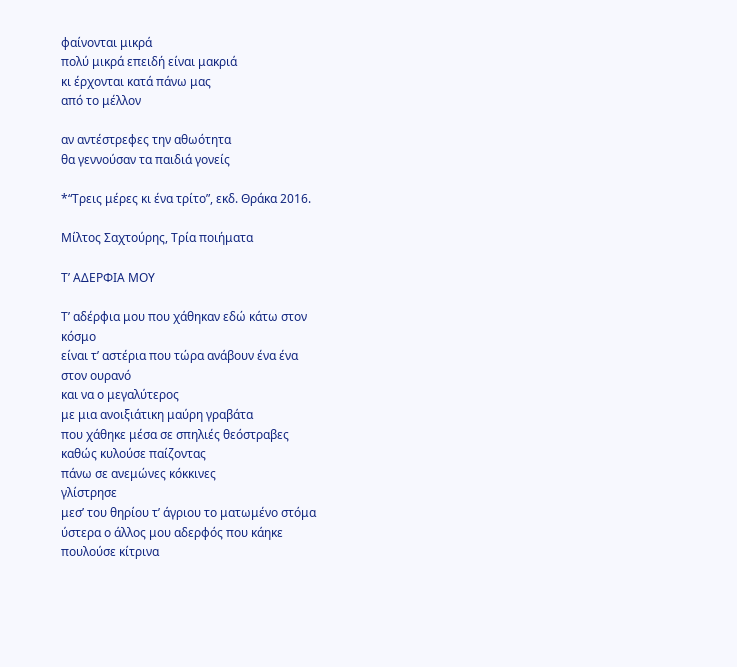φαίνονται μικρά
πολύ μικρά επειδή είναι μακριά
κι έρχονται κατά πάνω μας
από το μέλλον

αν αντέστρεφες την αθωότητα
θα γεννούσαν τα παιδιά γονείς

*“Τρεις μέρες κι ένα τρίτο”, εκδ. Θράκα 2016.

Μίλτος Σαχτούρης, Τρία ποιήματα

Τ’ ΑΔΕΡΦΙΑ ΜΟΥ

Τ’ αδέρφια μου που χάθηκαν εδώ κάτω στον
κόσμο
είναι τ’ αστέρια που τώρα ανάβουν ένα ένα
στον ουρανό
και να ο μεγαλύτερος
με μια ανοιξιάτικη μαύρη γραβάτα
που χάθηκε μέσα σε σπηλιές θεόστραβες
καθώς κυλούσε παίζοντας
πάνω σε ανεμώνες κόκκινες
γλίστρησε
μεσ’ του θηρίου τ’ άγριου το ματωμένο στόμα
ύστερα ο άλλος μου αδερφός που κάηκε
πουλούσε κίτρινα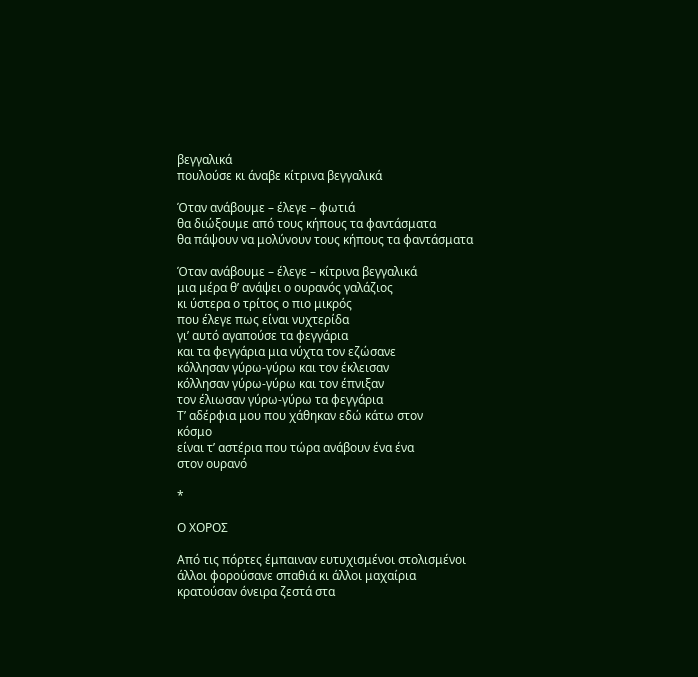βεγγαλικά
πουλούσε κι άναβε κίτρινα βεγγαλικά

Όταν ανάβουμε – έλεγε – φωτιά
θα διώξουμε από τους κήπους τα φαντάσματα
θα πάψουν να μολύνουν τους κήπους τα φαντάσματα

Όταν ανάβουμε – έλεγε – κίτρινα βεγγαλικά
μια μέρα θ’ ανάψει ο ουρανός γαλάζιος
κι ύστερα ο τρίτος ο πιο μικρός
που έλεγε πως είναι νυχτερίδα
γι’ αυτό αγαπούσε τα φεγγάρια
και τα φεγγάρια μια νύχτα τον εζώσανε
κόλλησαν γύρω-γύρω και τον έκλεισαν
κόλλησαν γύρω-γύρω και τον έπνιξαν
τον έλιωσαν γύρω-γύρω τα φεγγάρια
Τ’ αδέρφια μου που χάθηκαν εδώ κάτω στον
κόσμο
είναι τ’ αστέρια που τώρα ανάβουν ένα ένα
στον ουρανό

*

Ο ΧΟΡΟΣ

Από τις πόρτες έμπαιναν ευτυχισμένοι στολισμένοι
άλλοι φορούσανε σπαθιά κι άλλοι μαχαίρια
κρατούσαν όνειρα ζεστά στα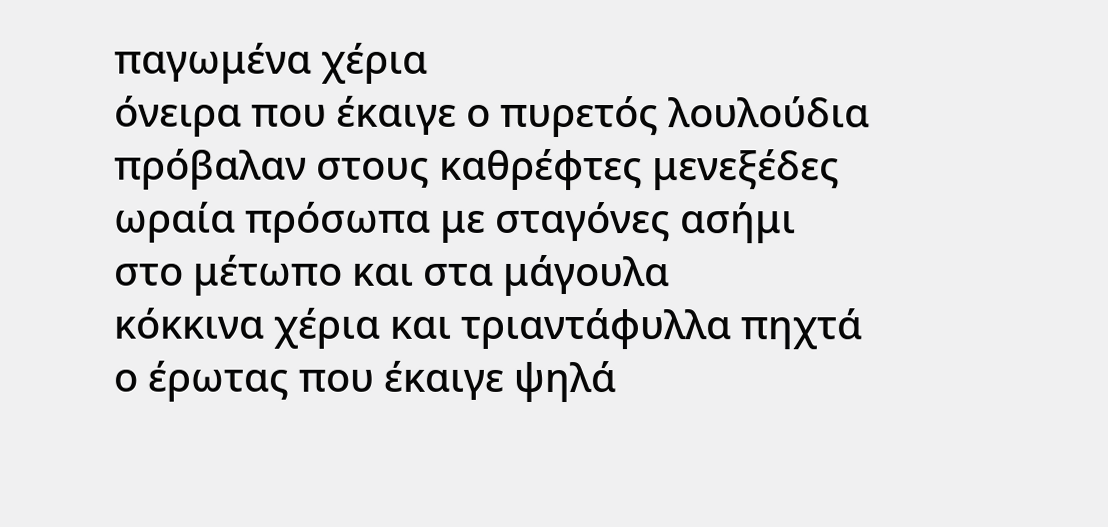παγωμένα χέρια
όνειρα που έκαιγε ο πυρετός λουλούδια
πρόβαλαν στους καθρέφτες μενεξέδες
ωραία πρόσωπα με σταγόνες ασήμι
στο μέτωπο και στα μάγουλα
κόκκινα χέρια και τριαντάφυλλα πηχτά
ο έρωτας που έκαιγε ψηλά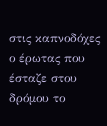στις καπνοδόχες
ο έρωτας που έσταζε στου δρόμου το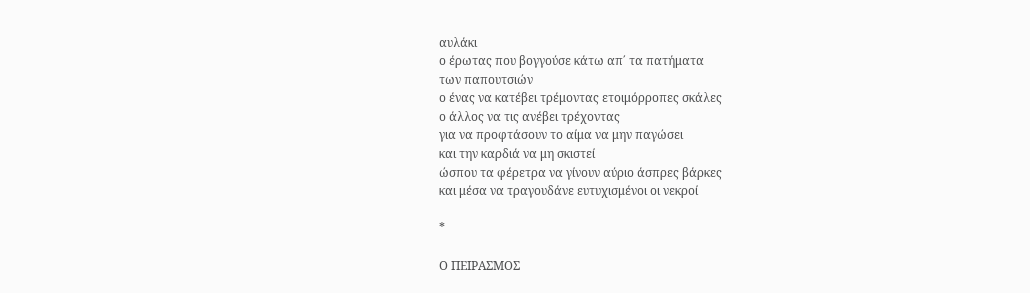αυλάκι
ο έρωτας που βογγούσε κάτω απ΄ τα πατήματα
των παπουτσιών
ο ένας να κατέβει τρέμοντας ετοιμόρροπες σκάλες
ο άλλος να τις ανέβει τρέχοντας
για να προφτάσουν το αίμα να μην παγώσει
και την καρδιά να μη σκιστεί
ώσπου τα φέρετρα να γίνουν αύριο άσπρες βάρκες
και μέσα να τραγουδάνε ευτυχισμένοι οι νεκροί

*

Ο ΠΕΙΡΑΣΜΟΣ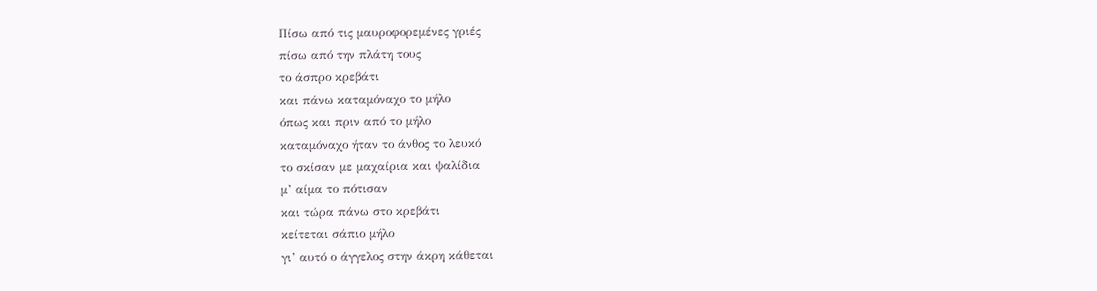Πίσω από τις μαυροφορεμένες γριές
πίσω από την πλάτη τους
το άσπρο κρεβάτι
και πάνω καταμόναχο το μήλο
όπως και πριν από το μήλο
καταμόναχο ήταν το άνθος το λευκό
το σκίσαν με μαχαίρια και ψαλίδια
μ’ αίμα το πότισαν
και τώρα πάνω στο κρεβάτι
κείτεται σάπιο μήλο
γι’ αυτό ο άγγελος στην άκρη κάθεται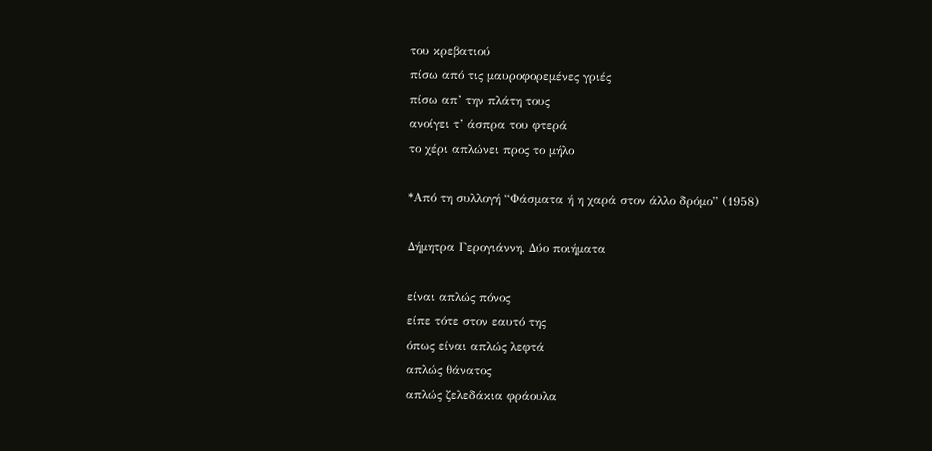του κρεβατιού
πίσω από τις μαυροφορεμένες γριές
πίσω απ’ την πλάτη τους
ανοίγει τ’ άσπρα του φτερά
το χέρι απλώνει προς το μήλο

*Από τη συλλογή “Φάσματα ή η χαρά στον άλλο δρόμο” (1958)

Δήμητρα Γερογιάννη, Δύο ποιήματα

είναι απλώς πόνος
είπε τότε στον εαυτό της
όπως είναι απλώς λεφτά
απλώς θάνατος
απλώς ζελεδάκια φράουλα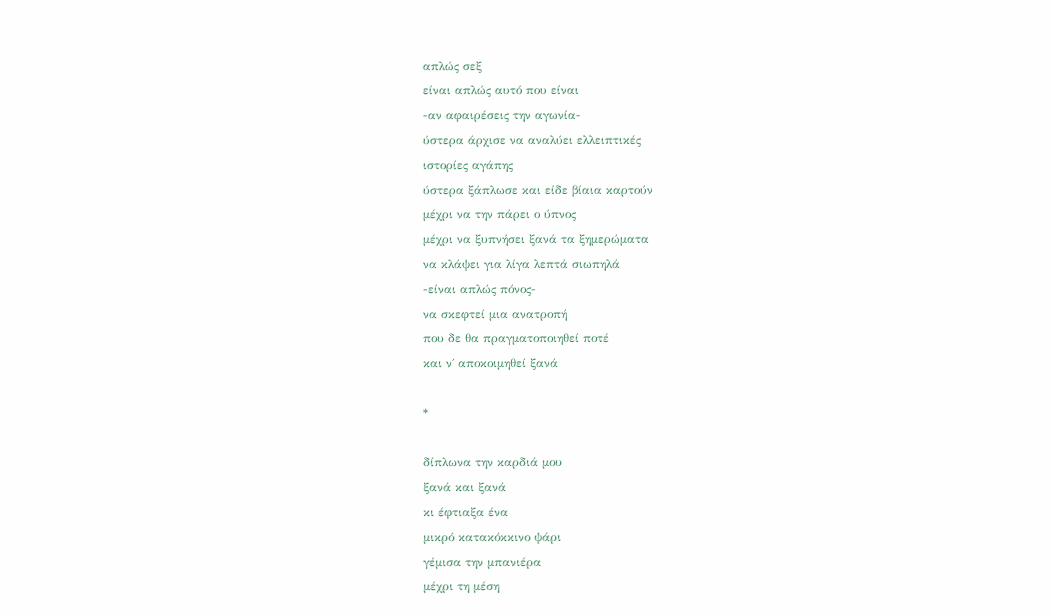απλώς σεξ
είναι απλώς αυτό που είναι
-αν αφαιρέσεις την αγωνία-
ύστερα άρχισε να αναλύει ελλειπτικές
ιστορίες αγάπης
ύστερα ξάπλωσε και είδε βίαια καρτούν
μέχρι να την πάρει ο ύπνος
μέχρι να ξυπνήσει ξανά τα ξημερώματα
να κλάψει για λίγα λεπτά σιωπηλά
-είναι απλώς πόνος-
να σκεφτεί μια ανατροπή
που δε θα πραγματοποιηθεί ποτέ
και ν΄ αποκοιμηθεί ξανά

*

δίπλωνα την καρδιά μου
ξανά και ξανά
κι έφτιαξα ένα
μικρό κατακόκκινο ψάρι
γέμισα την μπανιέρα
μέχρι τη μέση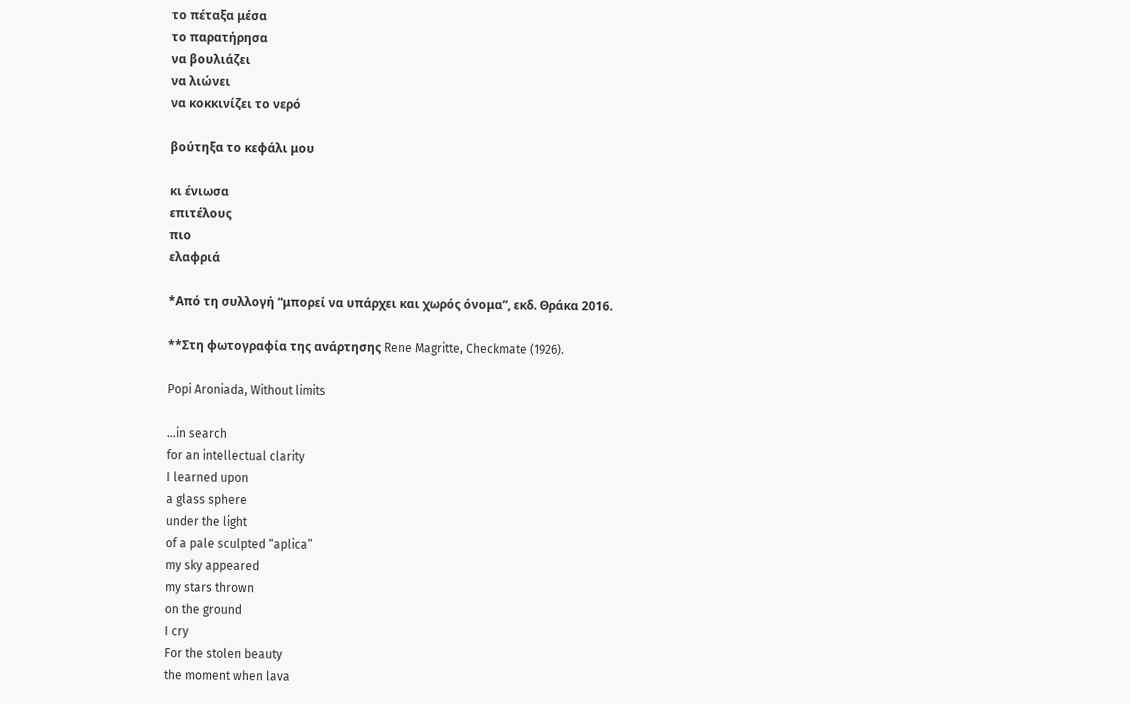το πέταξα μέσα
το παρατήρησα
να βουλιάζει
να λιώνει
να κοκκινίζει το νερό

βούτηξα το κεφάλι μου

κι ένιωσα
επιτέλους
πιο
ελαφριά

*Από τη συλλογή “μπορεί να υπάρχει και χωρός όνομα”, εκδ. Θράκα 2016.

**Στη φωτογραφία της ανάρτησης Rene Magritte, Checkmate (1926).

Popi Aroniada, Without limits

…in search
for an intellectual clarity
I learned upon
a glass sphere
under the light
of a pale sculpted “aplica”
my sky appeared
my stars thrown
on the ground
I cry
For the stolen beauty
the moment when lava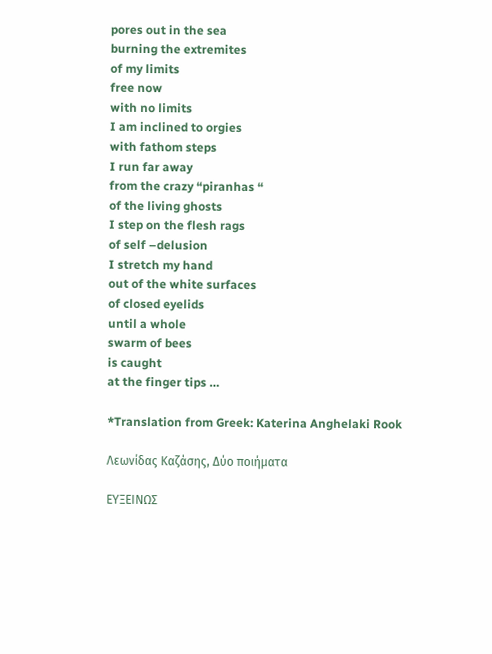pores out in the sea
burning the extremites
of my limits
free now
with no limits
I am inclined to orgies
with fathom steps
I run far away
from the crazy “piranhas “
of the living ghosts
I step on the flesh rags
of self –delusion
I stretch my hand
out of the white surfaces
of closed eyelids
until a whole
swarm of bees
is caught
at the finger tips …

*Translation from Greek: Katerina Anghelaki Rook

Λεωνίδας Καζάσης, Δύο ποιήματα

ΕΥΞΕΙΝΩΣ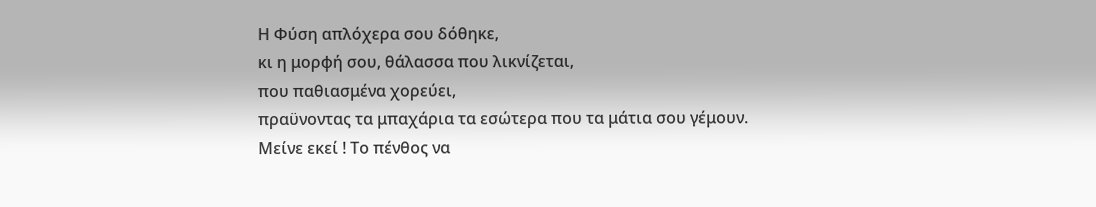Η Φύση απλόχερα σου δόθηκε,
κι η μορφή σου, θάλασσα που λικνίζεται,
που παθιασμένα χορεύει,
πραϋνοντας τα μπαχάρια τα εσώτερα που τα μάτια σου γέμουν.
Μείνε εκεί ! Το πένθος να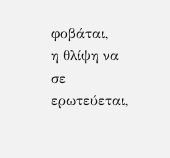φοβάται,
η θλίψη να σε ερωτεύεται,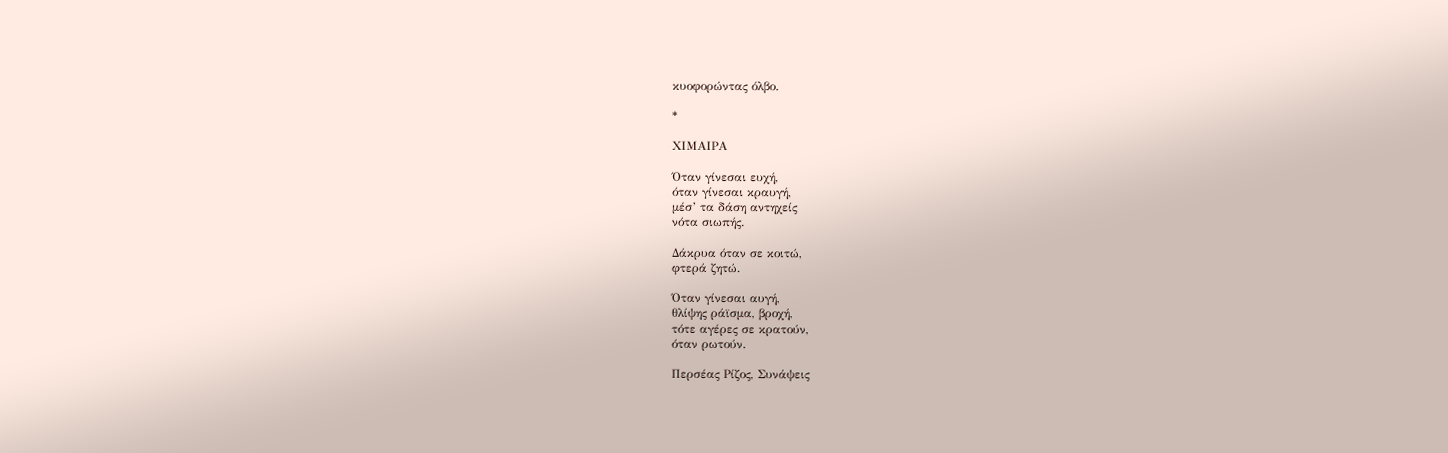κυοφορώντας όλβο.

*

ΧΙΜΑΙΡΑ

Όταν γίνεσαι ευχή,
όταν γίνεσαι κραυγή,
μέσ’ τα δάση αντηχείς
νότα σιωπής.

Δάκρυα όταν σε κοιτώ,
φτερά ζητώ.

Όταν γίνεσαι αυγή,
θλίψης ράϊσμα, βροχή,
τότε αγέρες σε κρατούν,
όταν ρωτούν.

Περσέας Ρίζος, Συνάψεις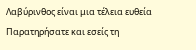Λαβύρινθος είναι μια τέλεια ευθεία
Παρατηρήσατε και εσείς τη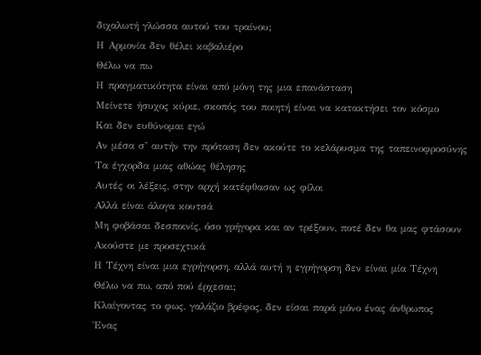διχαλωτή γλώσσα αυτού του τραίνου;
Η Αρμονία δεν θέλει καβαλιέρο
Θέλω να πω
Η πραγματικότητα είναι από μόνη της μια επανάσταση
Μείνετε ήσυχος κύριε, σκοπός του ποιητή είναι να κατακτήσει τον κόσμο
Και δεν ευθύνομαι εγώ
Αν μέσα σ’ αυτήν την πρόταση δεν ακούτε το κελάρυσμα της ταπεινοφροσύνης
Τα έγχορδα μιας αθώας θέλησης
Αυτές οι λέξεις, στην αρχή κατέφθασαν ως φίλοι
Αλλά είναι άλογα κουτσά
Μη φοβάσαι δεσποινίς, όσο γρήγορα και αν τρέξουν, ποτέ δεν θα μας φτάσουν
Ακούστε με προσεχτικά
Η Τέχνη είναι μια εγρήγορση, αλλά αυτή η εγρήγορση δεν είναι μία Τέχνη
Θέλω να πω, από πού έρχεσαι;
Κλαίγοντας το φως, γαλάζιο βρέφος, δεν είσαι παρά μόνο ένας άνθρωπος
Ένας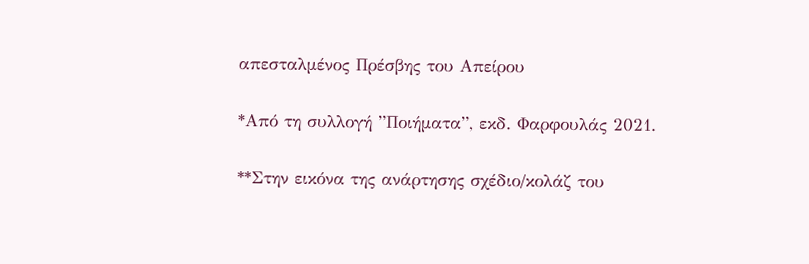απεσταλμένος Πρέσβης του Απείρου

*Από τη συλλογή ”Ποιήματα”, εκδ. Φαρφουλάς 2021.

**Στην εικόνα της ανάρτησης σχέδιο/κολάζ του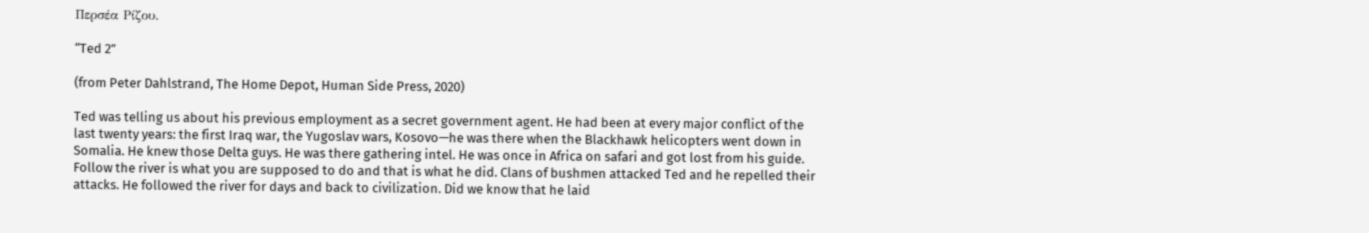Περσέα Ρίζου.

“Ted 2”

(from Peter Dahlstrand, The Home Depot, Human Side Press, 2020)

Ted was telling us about his previous employment as a secret government agent. He had been at every major conflict of the last twenty years: the first Iraq war, the Yugoslav wars, Kosovo—he was there when the Blackhawk helicopters went down in Somalia. He knew those Delta guys. He was there gathering intel. He was once in Africa on safari and got lost from his guide. Follow the river is what you are supposed to do and that is what he did. Clans of bushmen attacked Ted and he repelled their attacks. He followed the river for days and back to civilization. Did we know that he laid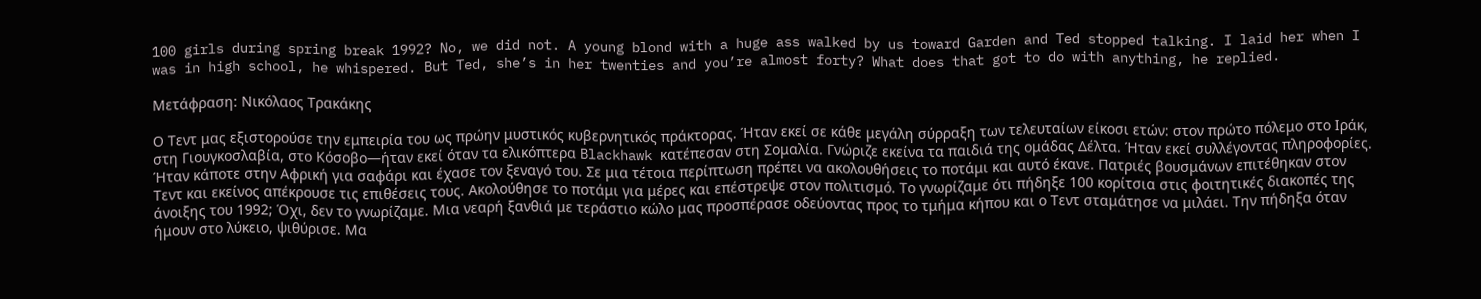100 girls during spring break 1992? No, we did not. A young blond with a huge ass walked by us toward Garden and Ted stopped talking. I laid her when I was in high school, he whispered. But Ted, she’s in her twenties and you’re almost forty? What does that got to do with anything, he replied.

Μετάφραση: Νικόλαος Τρακάκης

Ο Τεντ μας εξιστορούσε την εμπειρία του ως πρώην μυστικός κυβερνητικός πράκτορας. Ήταν εκεί σε κάθε μεγάλη σύρραξη των τελευταίων είκοσι ετών: στον πρώτο πόλεμο στο Ιράκ, στη Γιουγκοσλαβία, στο Κόσοβο—ήταν εκεί όταν τα ελικόπτερα Blackhawk κατέπεσαν στη Σομαλία. Γνώριζε εκείνα τα παιδιά της ομάδας Δέλτα. Ήταν εκεί συλλέγοντας πληροφορίες. Ήταν κάποτε στην Αφρική για σαφάρι και έχασε τον ξεναγό του. Σε μια τέτοια περίπτωση πρέπει να ακολουθήσεις το ποτάμι και αυτό έκανε. Πατριές βουσμάνων επιτέθηκαν στον Τεντ και εκείνος απέκρουσε τις επιθέσεις τους. Ακολούθησε το ποτάμι για μέρες και επέστρεψε στον πολιτισμό. Το γνωρίζαμε ότι πήδηξε 100 κορίτσια στις φοιτητικές διακοπές της άνοιξης του 1992; Όχι, δεν το γνωρίζαμε. Μια νεαρή ξανθιά με τεράστιο κώλο μας προσπέρασε οδεύοντας προς το τμήμα κήπου και ο Τεντ σταμάτησε να μιλάει. Την πήδηξα όταν ήμουν στο λύκειο, ψιθύρισε. Μα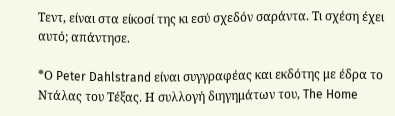Τεντ, είναι στα είκοσί της κι εσύ σχεδόν σαράντα. Τι σχέση έχει αυτό; απάντησε.

*Ο Peter Dahlstrand είναι συγγραφέας και εκδότης με έδρα το Ντάλας του Τέξας. Η συλλογή διηγημάτων του, The Home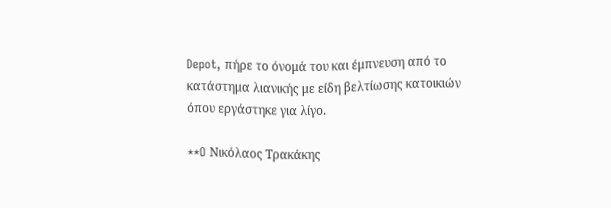Depot, πήρε το όνομά του και έμπνευση από το κατάστημα λιανικής με είδη βελτίωσης κατοικιών όπου εργάστηκε για λίγο.

**O Νικόλαος Τρακάκης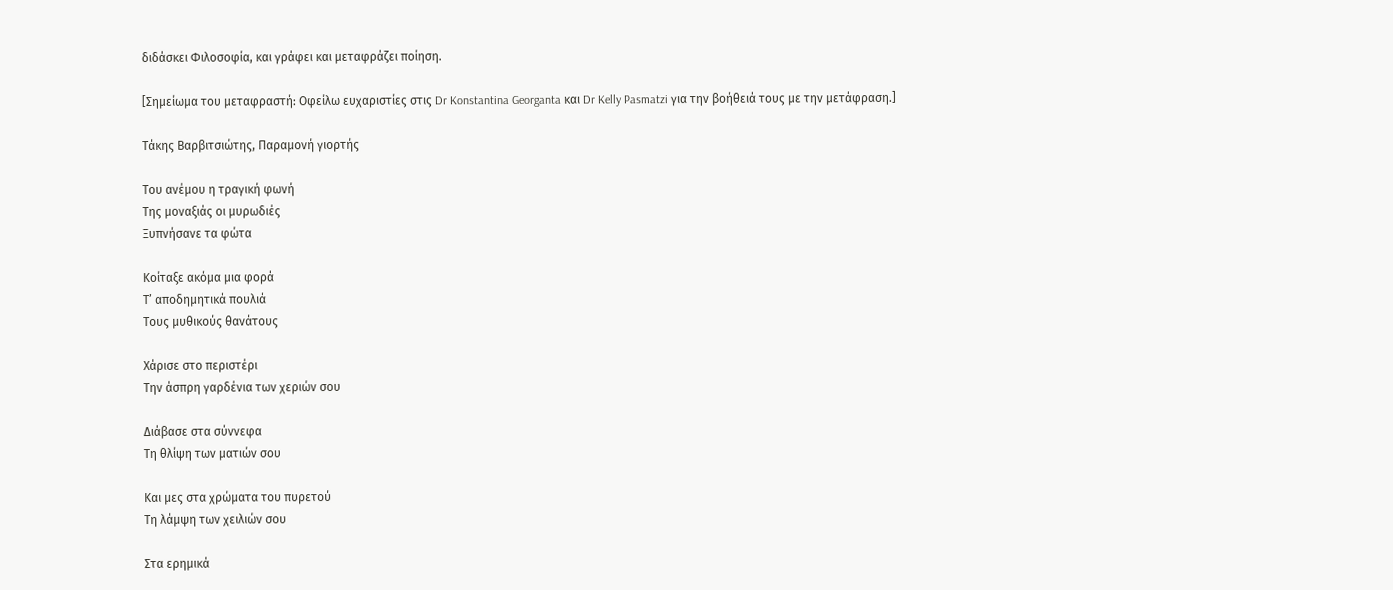διδάσκει Φιλοσοφία, και γράφει και μεταφράζει ποίηση.

[Σημείωμα του μεταφραστή: Οφείλω ευχαριστίες στις Dr Konstantina Georganta και Dr Kelly Pasmatzi για την βοήθειά τους με την μετάφραση.]

Τάκης Βαρβιτσιώτης, Παραμονή γιορτής

Του ανέμου η τραγική φωνή
Της μοναξιάς οι μυρωδιές
Ξυπνήσανε τα φώτα

Κοίταξε ακόμα μια φορά
Τ’ αποδημητικά πουλιά
Τους μυθικούς θανάτους

Χάρισε στο περιστέρι
Την άσπρη γαρδένια των χεριών σου

Διάβασε στα σύννεφα
Τη θλίψη των ματιών σου

Και μες στα χρώματα του πυρετού
Τη λάμψη των χειλιών σου

Στα ερημικά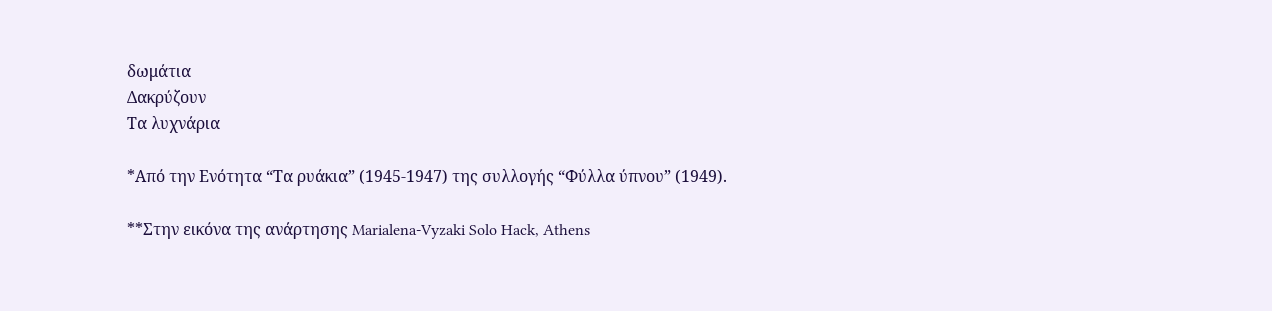δωμάτια
Δακρύζουν
Τα λυχνάρια

*Από την Ενότητα “Τα ρυάκια” (1945-1947) της συλλογής “Φύλλα ύπνου” (1949).

**Στην εικόνα της ανάρτησης Marialena-Vyzaki Solo Hack, Athens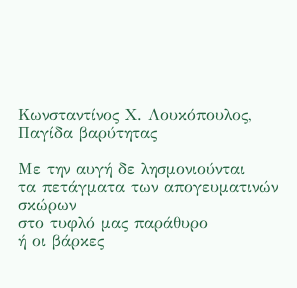Κωνσταντίνος Χ. Λουκόπουλος, Παγίδα βαρύτητας

Με την αυγή δε λησμονιούνται
τα πετάγματα των απογευματινών σκώρων
στο τυφλό μας παράθυρο
ή οι βάρκες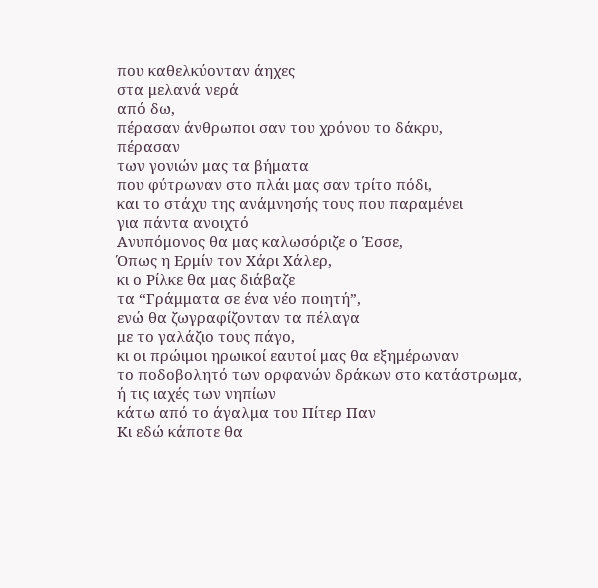που καθελκύονταν άηχες
στα μελανά νερά
από δω,
πέρασαν άνθρωποι σαν του χρόνου το δάκρυ,
πέρασαν
των γονιών μας τα βήματα
που φύτρωναν στο πλάι μας σαν τρίτο πόδι,
και το στάχυ της ανάμνησής τους που παραμένει
για πάντα ανοιχτό
Ανυπόμονος θα μας καλωσόριζε ο Έσσε,
Όπως η Ερμίν τον Χάρι Χάλερ,
κι ο Ρίλκε θα μας διάβαζε
τα “Γράμματα σε ένα νέο ποιητή”,
ενώ θα ζωγραφίζονταν τα πέλαγα
με το γαλάζιο τους πάγο,
κι οι πρώιμοι ηρωικοί εαυτοί μας θα εξημέρωναν
το ποδοβολητό των ορφανών δράκων στο κατάστρωμα,
ή τις ιαχές των νηπίων
κάτω από το άγαλμα του Πίτερ Παν
Κι εδώ κάποτε θα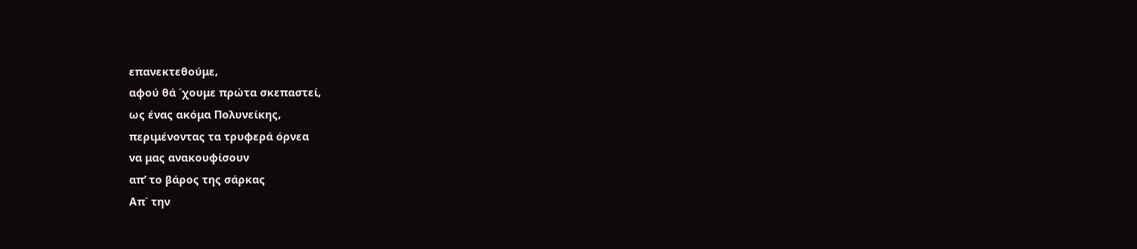επανεκτεθούμε,
αφού θά ΄χουμε πρώτα σκεπαστεί,
ως ένας ακόμα Πολυνείκης,
περιμένοντας τα τρυφερά όρνεα
να μας ανακουφίσουν
απ’ το βάρος της σάρκας
Απ΄ την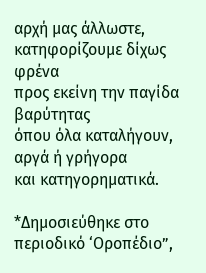αρχή μας άλλωστε,
κατηφορίζουμε δίχως φρένα
προς εκείνη την παγίδα βαρύτητας
όπου όλα καταλήγουν,
αργά ή γρήγορα
και κατηγορηματικά.

*Δημοσιεύθηκε στο περιοδικό ‘Οροπέδιο”,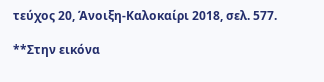τεύχος 20, Άνοιξη-Καλοκαίρι 2018, σελ. 577.

**Στην εικόνα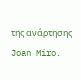της ανάρτησης Joan Miro.